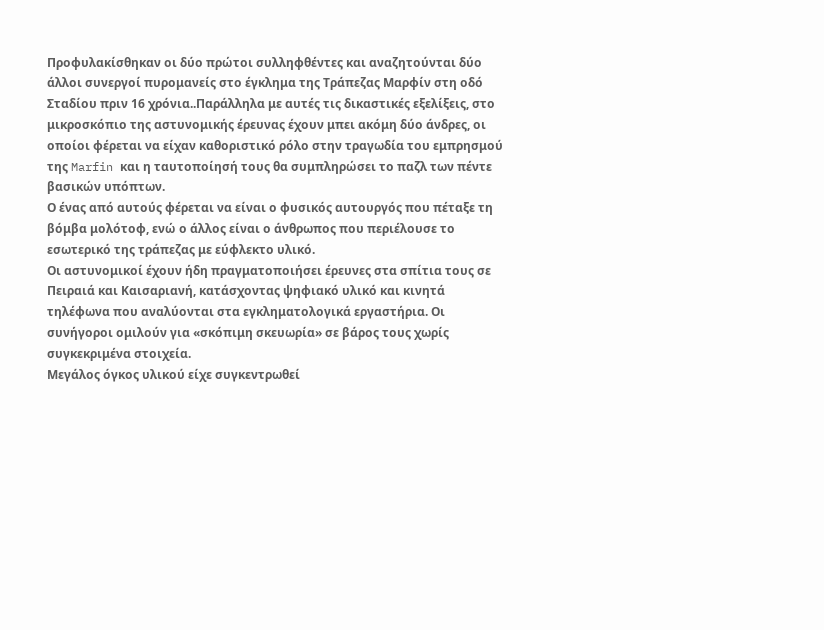Προφυλακίσθηκαν οι δύο πρώτοι συλληφθέντες και αναζητούνται δύο άλλοι συνεργοί πυρομανείς στο έγκλημα της Τράπεζας Μαρφίν στη οδό Σταδίου πριν 16 χρόνια..Παράλληλα με αυτές τις δικαστικές εξελίξεις, στο μικροσκόπιο της αστυνομικής έρευνας έχουν μπει ακόμη δύο άνδρες, οι οποίοι φέρεται να είχαν καθοριστικό ρόλο στην τραγωδία του εμπρησμού της Marfin και η ταυτοποίησή τους θα συμπληρώσει το παζλ των πέντε βασικών υπόπτων.
Ο ένας από αυτούς φέρεται να είναι ο φυσικός αυτουργός που πέταξε τη βόμβα μολότοφ, ενώ ο άλλος είναι ο άνθρωπος που περιέλουσε το εσωτερικό της τράπεζας με εύφλεκτο υλικό.
Οι αστυνομικοί έχουν ήδη πραγματοποιήσει έρευνες στα σπίτια τους σε Πειραιά και Καισαριανή, κατάσχοντας ψηφιακό υλικό και κινητά τηλέφωνα που αναλύονται στα εγκληματολογικά εργαστήρια. Οι συνήγοροι ομιλούν για «σκόπιμη σκευωρία» σε βάρος τους χωρίς συγκεκριμένα στοιχεία.
Μεγάλος όγκος υλικού είχε συγκεντρωθεί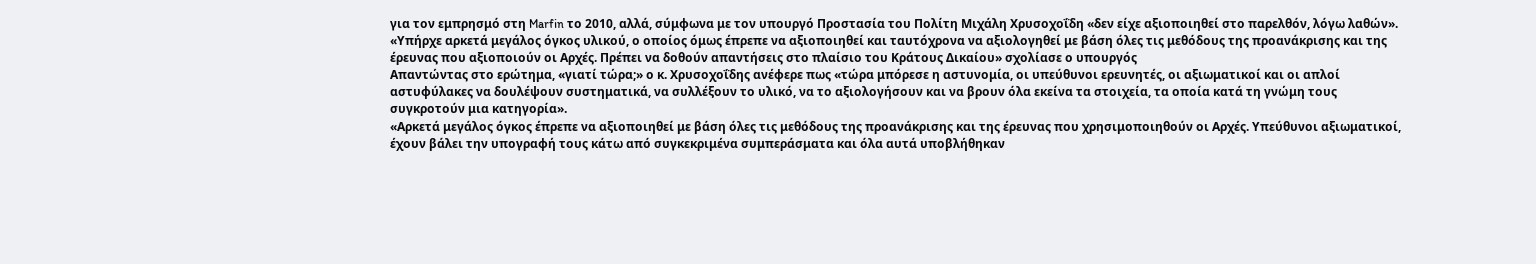για τον εμπρησμό στη Marfin το 2010, αλλά, σύμφωνα με τον υπουργό Προστασία του Πολίτη Μιχάλη Χρυσοχοΐδη «δεν είχε αξιοποιηθεί στο παρελθόν, λόγω λαθών».
«Υπήρχε αρκετά μεγάλος όγκος υλικού, ο οποίος όμως έπρεπε να αξιοποιηθεί και ταυτόχρονα να αξιολογηθεί με βάση όλες τις μεθόδους της προανάκρισης και της έρευνας που αξιοποιούν οι Αρχές. Πρέπει να δοθούν απαντήσεις στο πλαίσιο του Κράτους Δικαίου» σχολίασε ο υπουργός
Απαντώντας στο ερώτημα, «γιατί τώρα;» ο κ. Χρυσοχοΐδης ανέφερε πως «τώρα μπόρεσε η αστυνομία, οι υπεύθυνοι ερευνητές, οι αξιωματικοί και οι απλοί αστυφύλακες να δουλέψουν συστηματικά, να συλλέξουν το υλικό, να το αξιολογήσουν και να βρουν όλα εκείνα τα στοιχεία, τα οποία κατά τη γνώμη τους συγκροτούν μια κατηγορία».
«Αρκετά μεγάλος όγκος έπρεπε να αξιοποιηθεί με βάση όλες τις μεθόδους της προανάκρισης και της έρευνας που χρησιμοποιηθούν οι Αρχές. Υπεύθυνοι αξιωματικοί, έχουν βάλει την υπογραφή τους κάτω από συγκεκριμένα συμπεράσματα και όλα αυτά υποβλήθηκαν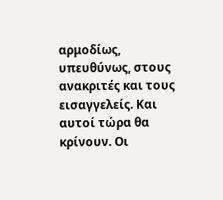αρμοδίως, υπευθύνως, στους ανακριτές και τους εισαγγελείς. Και αυτοί τώρα θα κρίνουν. Οι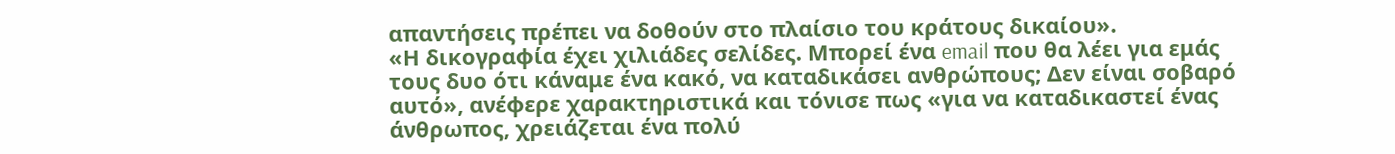απαντήσεις πρέπει να δοθούν στο πλαίσιο του κράτους δικαίου».
«Η δικογραφία έχει χιλιάδες σελίδες. Μπορεί ένα email που θα λέει για εμάς τους δυο ότι κάναμε ένα κακό, να καταδικάσει ανθρώπους; Δεν είναι σοβαρό αυτό», ανέφερε χαρακτηριστικά και τόνισε πως «για να καταδικαστεί ένας άνθρωπος, χρειάζεται ένα πολύ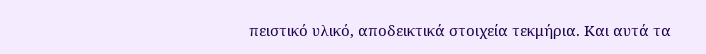πειστικό υλικό, αποδεικτικά στοιχεία τεκμήρια. Και αυτά τα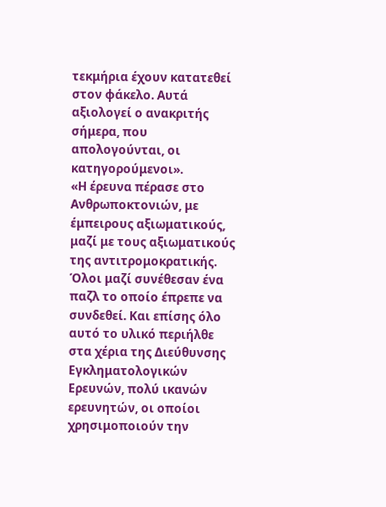τεκμήρια έχουν κατατεθεί στον φάκελο. Αυτά αξιολογεί ο ανακριτής σήμερα, που απολογούνται, οι κατηγορούμενοι».
«Η έρευνα πέρασε στο Ανθρωποκτονιών, με έμπειρους αξιωματικούς, μαζί με τους αξιωματικούς της αντιτρομοκρατικής. Όλοι μαζί συνέθεσαν ένα παζλ το οποίο έπρεπε να συνδεθεί. Και επίσης όλο αυτό το υλικό περιήλθε στα χέρια της Διεύθυνσης Εγκληματολογικών Ερευνών, πολύ ικανών ερευνητών, οι οποίοι χρησιμοποιούν την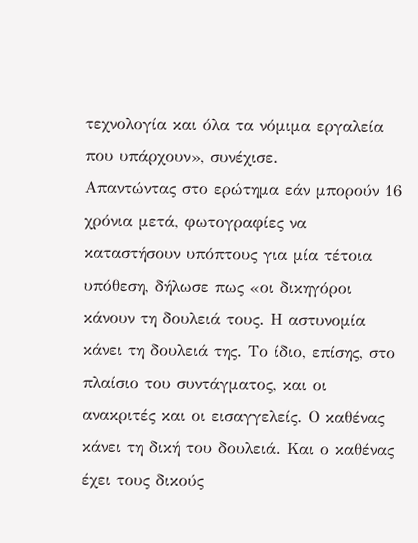τεχνολογία και όλα τα νόμιμα εργαλεία που υπάρχουν», συνέχισε.
Απαντώντας στο ερώτημα εάν μπορούν 16 χρόνια μετά, φωτογραφίες να καταστήσουν υπόπτους για μία τέτοια υπόθεση, δήλωσε πως «οι δικηγόροι κάνουν τη δουλειά τους. Η αστυνομία κάνει τη δουλειά της. Το ίδιο, επίσης, στο πλαίσιο του συντάγματος, και οι ανακριτές και οι εισαγγελείς. Ο καθένας κάνει τη δική του δουλειά. Και ο καθένας έχει τους δικούς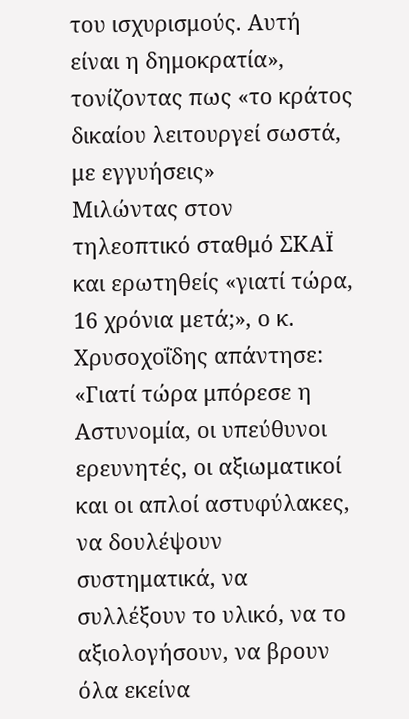του ισχυρισμούς. Αυτή είναι η δημοκρατία», τονίζοντας πως «το κράτος δικαίου λειτουργεί σωστά, με εγγυήσεις»
Μιλώντας στον τηλεοπτικό σταθμό ΣΚΑΪ και ερωτηθείς «γιατί τώρα, 16 χρόνια μετά;», ο κ. Χρυσοχοΐδης απάντησε: «Γιατί τώρα μπόρεσε η Αστυνομία, οι υπεύθυνοι ερευνητές, οι αξιωματικοί και οι απλοί αστυφύλακες, να δουλέψουν συστηματικά, να συλλέξουν το υλικό, να το αξιολογήσουν, να βρουν όλα εκείνα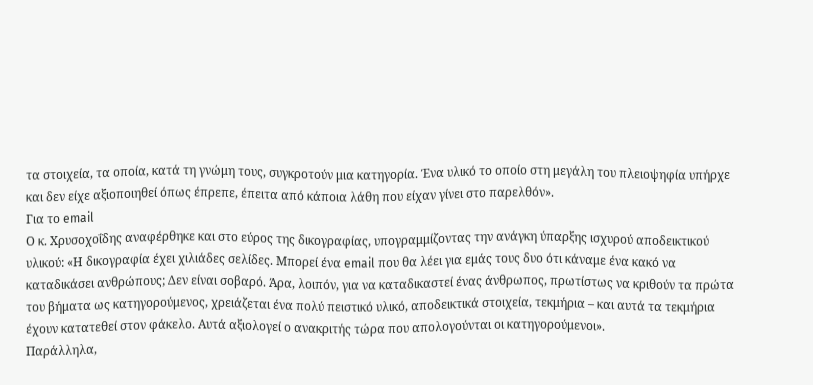τα στοιχεία, τα οποία, κατά τη γνώμη τους, συγκροτούν μια κατηγορία. Ένα υλικό το οποίο στη μεγάλη του πλειοψηφία υπήρχε και δεν είχε αξιοποιηθεί όπως έπρεπε, έπειτα από κάποια λάθη που είχαν γίνει στο παρελθόν».
Για το email
Ο κ. Χρυσοχοΐδης αναφέρθηκε και στο εύρος της δικογραφίας, υπογραμμίζοντας την ανάγκη ύπαρξης ισχυρού αποδεικτικού υλικού: «Η δικογραφία έχει χιλιάδες σελίδες. Μπορεί ένα email που θα λέει για εμάς τους δυο ότι κάναμε ένα κακό να καταδικάσει ανθρώπους; Δεν είναι σοβαρό. Άρα, λοιπόν, για να καταδικαστεί ένας άνθρωπος, πρωτίστως να κριθούν τα πρώτα του βήματα ως κατηγορούμενος, χρειάζεται ένα πολύ πειστικό υλικό, αποδεικτικά στοιχεία, τεκμήρια – και αυτά τα τεκμήρια έχουν κατατεθεί στον φάκελο. Αυτά αξιολογεί ο ανακριτής τώρα που απολογούνται οι κατηγορούμενοι».
Παράλληλα,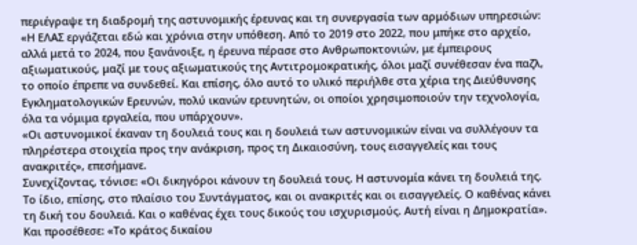περιέγραψε τη διαδρομή της αστυνομικής έρευνας και τη συνεργασία των αρμόδιων υπηρεσιών: «Η ΕΛΑΣ εργάζεται εδώ και χρόνια στην υπόθεση. Από το 2019 στο 2022, που μπήκε στο αρχείο, αλλά μετά το 2024, που ξανάνοιξε, η έρευνα πέρασε στο Ανθρωποκτονιών, με έμπειρους αξιωματικούς, μαζί με τους αξιωματικούς της Αντιτρομοκρατικής, όλοι μαζί συνέθεσαν ένα παζλ, το οποίο έπρεπε να συνδεθεί. Και επίσης, όλο αυτό το υλικό περιήλθε στα χέρια της Διεύθυνσης Εγκληματολογικών Ερευνών, πολύ ικανών ερευνητών, οι οποίοι χρησιμοποιούν την τεχνολογία, όλα τα νόμιμα εργαλεία, που υπάρχουν».
«Οι αστυνομικοί έκαναν τη δουλειά τους και η δουλειά των αστυνομικών είναι να συλλέγουν τα πληρέστερα στοιχεία προς την ανάκριση, προς τη Δικαιοσύνη, τους εισαγγελείς και τους ανακριτές», επεσήμανε.
Συνεχίζοντας, τόνισε: «Οι δικηγόροι κάνουν τη δουλειά τους. Η αστυνομία κάνει τη δουλειά της. Το ίδιο, επίσης, στο πλαίσιο του Συντάγματος, και οι ανακριτές και οι εισαγγελείς. Ο καθένας κάνει τη δική του δουλειά. Και ο καθένας έχει τους δικούς του ισχυρισμούς. Αυτή είναι η Δημοκρατία». Και προσέθεσε: «Το κράτος δικαίου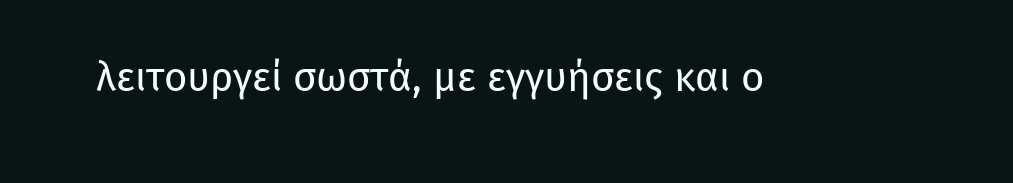λειτουργεί σωστά, με εγγυήσεις και ο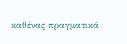καθένας πραγματικά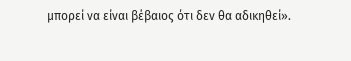μπορεί να είναι βέβαιος ότι δεν θα αδικηθεί».